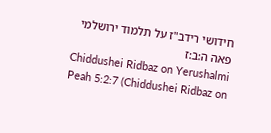חידושי רידב"ז על תלמוד ירושלמי פאה ה:ב:ז
Chiddushei Ridbaz on Yerushalmi Peah 5:2:7 (Chiddushei Ridbaz on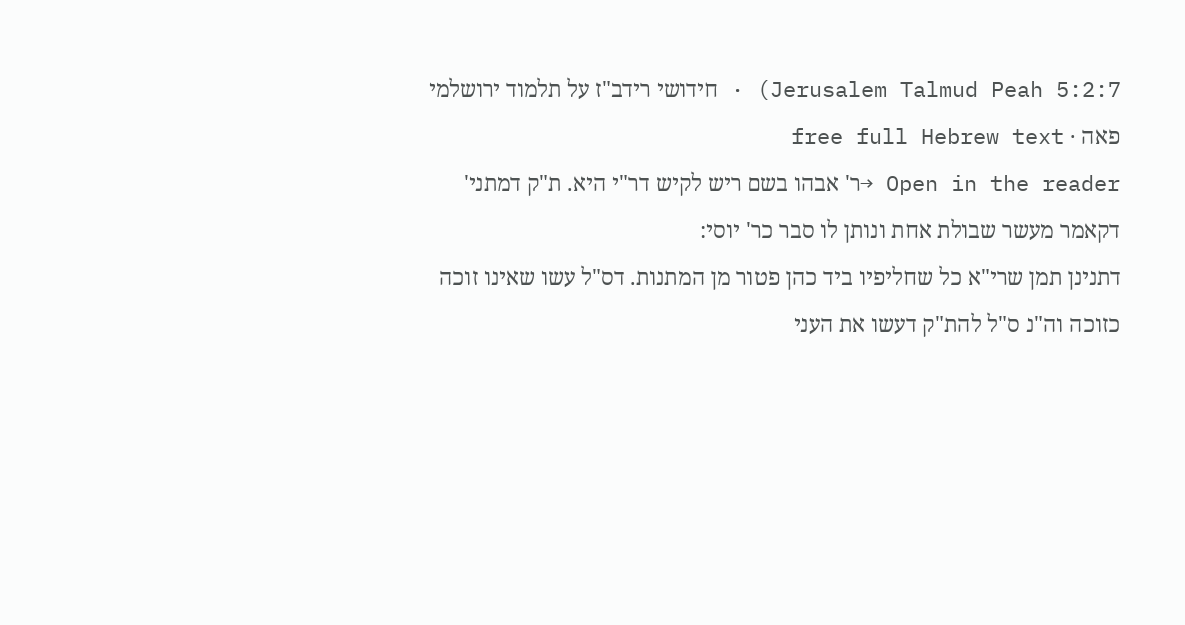Jerusalem Talmud Peah 5:2:7) · חידושי רידב"ז על תלמוד ירושלמי פאה · free full Hebrew text
Open in the reader →ר' אבהו בשם ריש לקיש דר"י היא. ת"ק דמתני' דקאמר מעשר שבולת אחת ונותן לו סבר כר' יוסי:
דתנינן תמן שרי"א כל שחליפיו ביד כהן פטור מן המתנות. דס"ל עשו שאינו זוכה כזוכה וה"נ ס"ל להת"ק דעשו את העני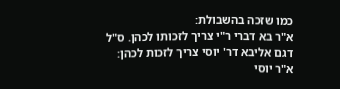כמו שזכה בהשבולת:
א"ר בא דברי ר"י צריך לזכותו לכהן. ס"ל דגם אליבא דר' יוסי צריך לזכות לכהן:
א"ר יוסי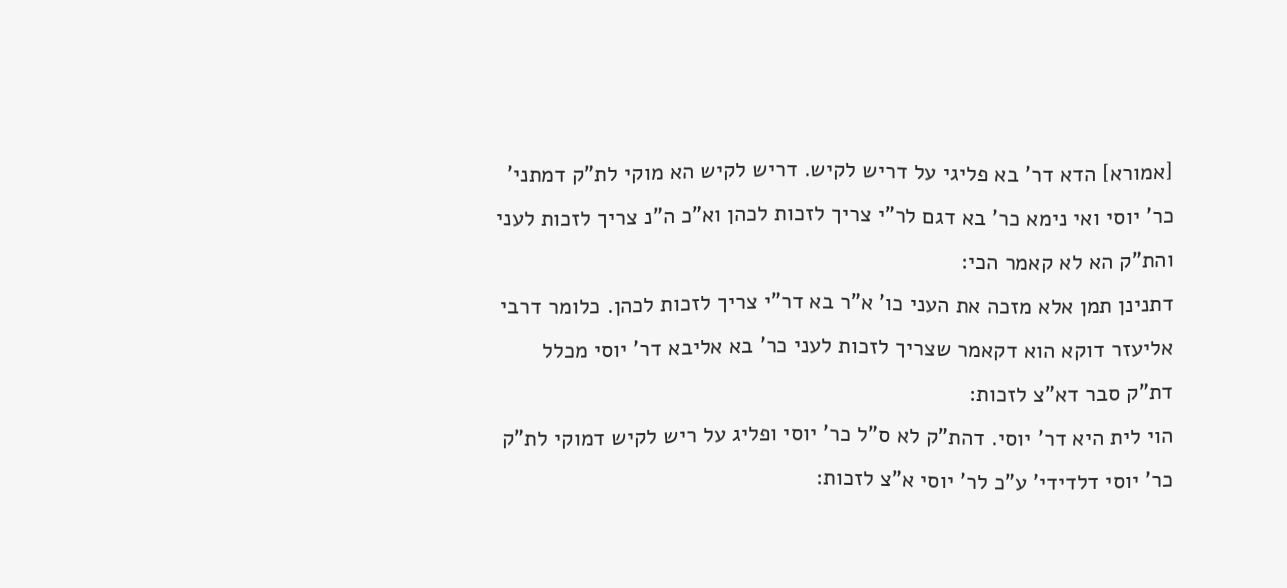[אמורא] הדא דר' בא פליגי על דריש לקיש. דריש לקיש הא מוקי לת"ק דמתני' כר' יוסי ואי נימא כר' בא דגם לר"י צריך לזכות לכהן וא"כ ה"נ צריך לזכות לעני והת"ק הא לא קאמר הכי:
דתנינן תמן אלא מזכה את העני כו' א"ר בא דר"י צריך לזכות לכהן. כלומר דרבי אליעזר דוקא הוא דקאמר שצריך לזכות לעני כר' בא אליבא דר' יוסי מכלל דת"ק סבר דא"צ לזכות:
הוי לית היא דר' יוסי. דהת"ק לא ס"ל כר' יוסי ופליג על ריש לקיש דמוקי לת"ק כר' יוסי דלדידי' ע"כ לר' יוסי א"צ לזכות: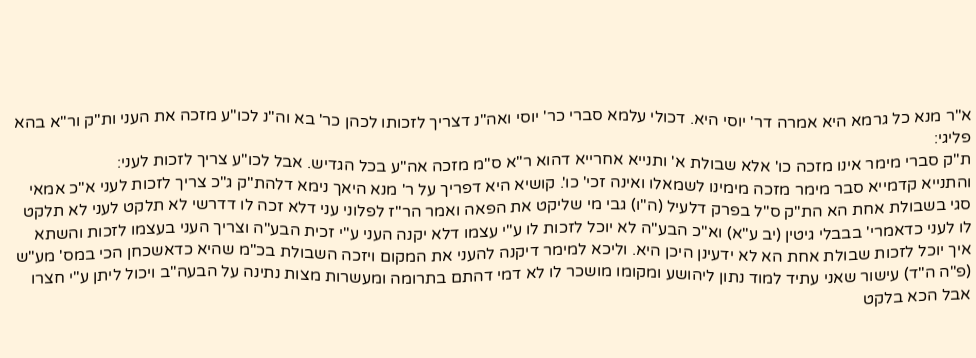א"ר מנא כל גרמא היא אמרה דר' יוסי היא. דכולי עלמא סברי כר' יוסי ואה"נ דצריך לזכותו לכהן כר' בא וה"נ לכו"ע מזכה את העני ות"ק ור"א בהא פליגי:
ת"ק סברי מימר אינו מזכה כו' אלא שבולת א' ותנייא אחרייא דהוא ר"א ס"מ מזכה אה"ע בכל הגדיש. אבל לכו"ע צריך לזכות לעני:
והתנייא קדמייא סבר מימר מזכה מימינו לשמאלו ואינה זכי' כו'. קושיא היא דפריך על ר' מנא היאך נימא דלהת"ק ג"כ צריך לזכות לעני א"כ אמאי סגי בשבולת אחת הא הת"ק ס"ל בפרק דלעיל (ה"ו) גבי מי שליקט את הפאה ואמר הר"ז לפלוני עני דלא זכה לו דדרשי לא תלקט לעני לא תלקט לו לעני כדאמרי' בבבלי גיטין (יב ע"א) וא"כ הבע"ה לא יוכל לזכות לו ע"י עצמו דלא יקנה העני ע"י זכית הבע"ה וצריך העני בעצמו לזכות והשתא איך יוכל לזכות שבולת אחת הא לא ידעינן היכן היא. וליכא למימר דיקנה להעני את המקום ויזכה השבולת בכ"מ שהיא כדאשכחן הכי במס' מע"ש (פ"ה ה"ד) עישור שאני עתיד למוד נתון ליהושע ומקומו מושכר לו לא דמי דהתם בתרומה ומעשרות מצות נתינה על הבעה"ב ויכול ליתן ע"י חצרו אבל הכא בלקט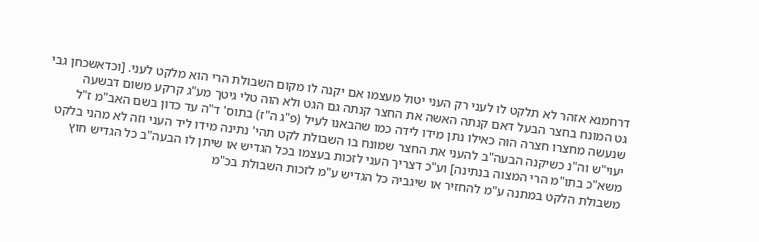דרחמנא אזהר לא תלקט לו לעני רק העני יטול מעצמו אם יקנה לו מקום השבולת הרי הוא מלקט לעני. [וכדאשכחן גבי גט המונח בחצר הבעל דאם קנתה האשה את החצר קנתה גם הגט ולא הוה טלי גיטך מע"ג קרקע משום דבשעה שנעשה מחצרו חצרה הוה כאילו נתן מידו לידה כמו שהבאנו לעיל (פ"ג ה"ז) בתוס' ד"ה עד כדון בשם האב"מ ז"ל יעוי"ש וה"נ כשיקנה הבעה"ב להעני את החצר שמונח בו השבולת לקט תהי' נתינה מידו ליד העני וזה לא מהני בלקט משא"כ בתו"מ הרי המצוה בנתינה] וע"כ דצריך העני לזכות בעצמו בכל הגדיש או שיתן לו הבעה"ב כל הגדיש חוץ משבולת הלקט במתנה ע"מ להחזיר או שיגביה כל הגדיש ע"מ לזכות השבולת בכ"מ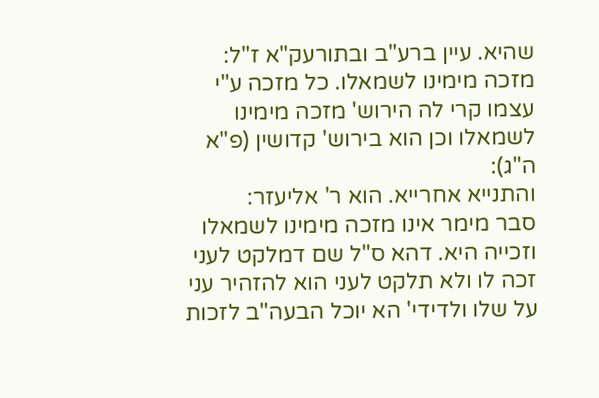שהיא. עיין ברע"ב ובתורעק"א ז"ל:
מזכה מימינו לשמאלו. כל מזכה ע"י עצמו קרי לה הירוש' מזכה מימינו לשמאלו וכן הוא בירוש' קדושין (פ"א ה"ג):
והתנייא אחרייא. הוא ר' אליעזר:
סבר מימר אינו מזכה מימינו לשמאלו וזכייה היא. דהא ס"ל שם דמלקט לעני זכה לו ולא תלקט לעני הוא להזהיר עני על שלו ולדידי' הא יוכל הבעה"ב לזכות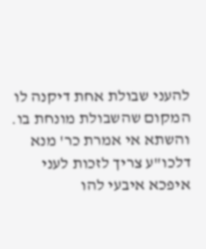להעני שבולת אחת דיקנה לו המקום שהשבולת מונחת בו. והשתא אי אמרת כר' מנא דלכו"ע צריך לזכות לעני איפכא איבעי להו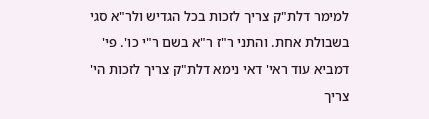למימר דלת"ק צריך לזכות בכל הגדיש ולר"א סגי בשבולת אחת. והתני ר"ז ר"א בשם ר"י כו'. פי' דמביא עוד ראי' דאי נימא דלת"ק צריך לזכות הי' צריך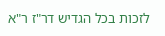לזכות בכל הגדיש דר"ז ר"א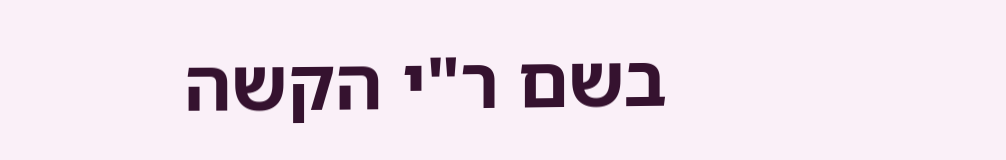בשם ר"י הקשה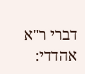דברי ר"א אהדדי: